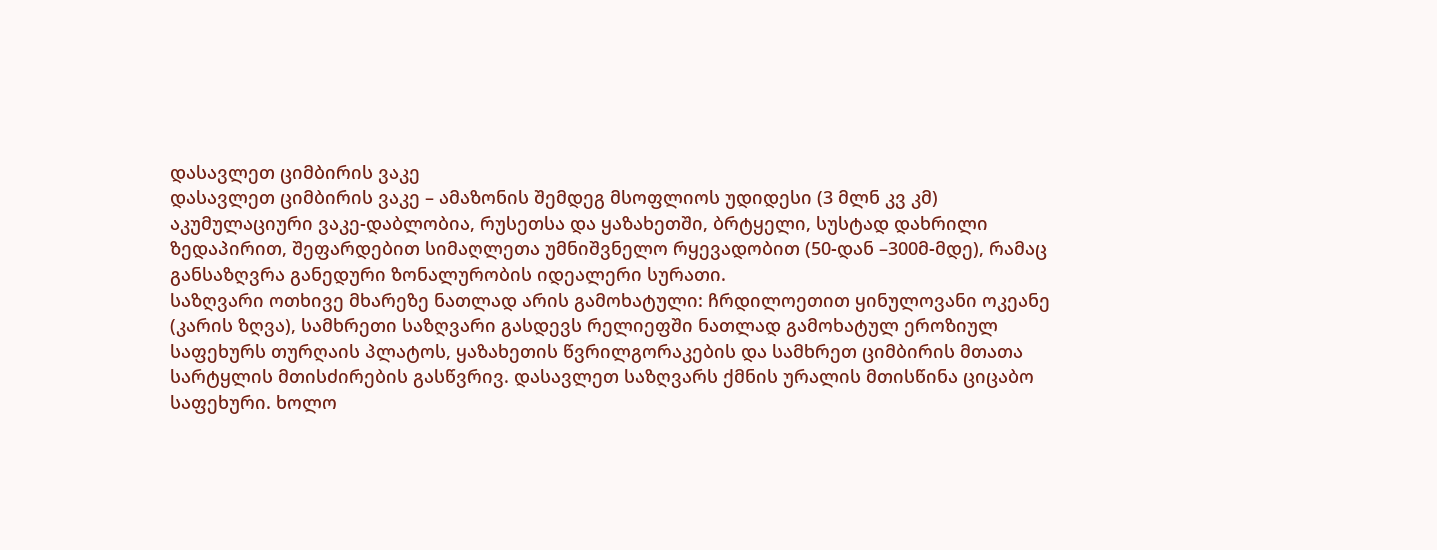დასავლეთ ციმბირის ვაკე
დასავლეთ ციმბირის ვაკე – ამაზონის შემდეგ მსოფლიოს უდიდესი (3 მლნ კვ კმ) აკუმულაციური ვაკე-დაბლობია, რუსეთსა და ყაზახეთში, ბრტყელი, სუსტად დახრილი ზედაპირით, შეფარდებით სიმაღლეთა უმნიშვნელო რყევადობით (50-დან –300მ-მდე), რამაც განსაზღვრა განედური ზონალურობის იდეალერი სურათი.
საზღვარი ოთხივე მხარეზე ნათლად არის გამოხატული: ჩრდილოეთით ყინულოვანი ოკეანე (კარის ზღვა), სამხრეთი საზღვარი გასდევს რელიეფში ნათლად გამოხატულ ეროზიულ საფეხურს თურღაის პლატოს, ყაზახეთის წვრილგორაკების და სამხრეთ ციმბირის მთათა სარტყლის მთისძირების გასწვრივ. დასავლეთ საზღვარს ქმნის ურალის მთისწინა ციცაბო საფეხური. ხოლო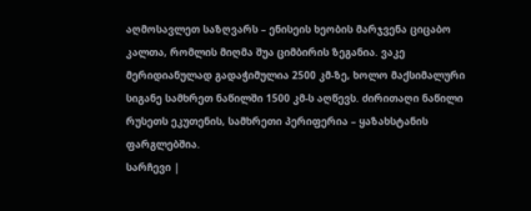აღმოსავლეთ საზღვარს – ენისეის ხეობის მარჯვენა ციცაბო კალთა, რომლის მიღმა შუა ციმბირის ზეგანია. ვაკე მერიდიანულად გადაჭიმულია 2500 კმ-ზე, ხოლო მაქსიმალური სიგანე სამხრეთ ნაწილში 1500 კმ-ს აღწევს. ძირითაღი ნაწილი რუსეთს ეკუთენის, სამხრეთი პერიფერია – ყაზახსტანის ფარგლებშია.
სარჩევი |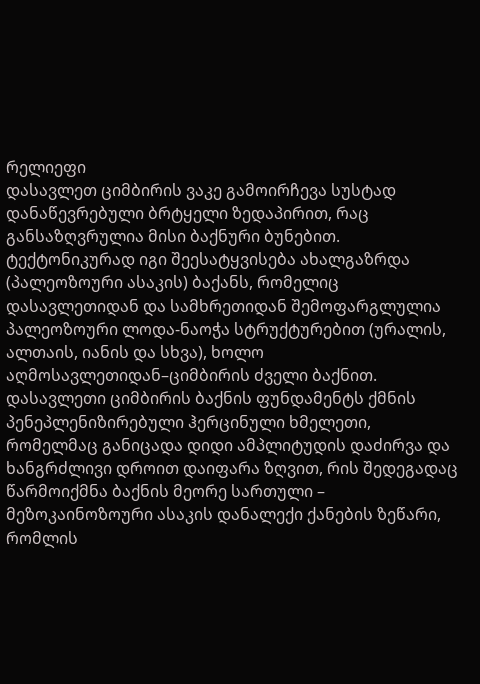რელიეფი
დასავლეთ ციმბირის ვაკე გამოირჩევა სუსტად დანაწევრებული ბრტყელი ზედაპირით, რაც განსაზღვრულია მისი ბაქნური ბუნებით. ტექტონიკურად იგი შეესატყვისება ახალგაზრდა (პალეოზოური ასაკის) ბაქანს, რომელიც დასავლეთიდან და სამხრეთიდან შემოფარგლულია პალეოზოური ლოდა-ნაოჭა სტრუქტურებით (ურალის, ალთაის, იანის და სხვა), ხოლო აღმოსავლეთიდან–ციმბირის ძველი ბაქნით. დასავლეთი ციმბირის ბაქნის ფუნდამენტს ქმნის პენეპლენიზირებული ჰერცინული ხმელეთი, რომელმაც განიცადა დიდი ამპლიტუდის დაძირვა და ხანგრძლივი დროით დაიფარა ზღვით, რის შედეგადაც წარმოიქმნა ბაქნის მეორე სართული – მეზოკაინოზოური ასაკის დანალექი ქანების ზეწარი, რომლის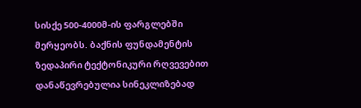სისქე 500-4000მ-ის ფარგლებში მერყეობს. ბაქნის ფუნდამენტის ზედაპირი ტექტონიკური რღვევებით დანაწევრებულია სინეკლიზებად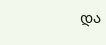და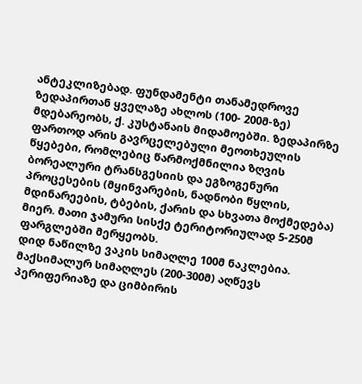ანტეკლიზებად. ფუნდამენტი თანამედროვე ზედაპირთან ყველაზე ახლოს (100- 200მ-ზე) მდებარეობს, ქ. კუსტანაის მიდამოებში. ზედაპირზე ფართოდ არის გავრცელებული მეოთხეულის წყებები, რომლებიც წარმოქმნილია ზღვის ბორეალური ტრანსგესიის და ეგზოგენური პროცესების (მყინვარების, ნადნობი წყლის, მდინარეების, ტბების, ქარის და სხვათა მოქმედება) მიერ. მათი ჯამური სისქე ტერიტორიულად 5-250მ ფარგლებში მერყეობს.
დიდ ნაწილზე ვაკის სიმაღლე 100მ ნაკლებია. მაქსიმალურ სიმაღლეს (200-300მ) აღწევს პერიფერიაზე და ციმბირის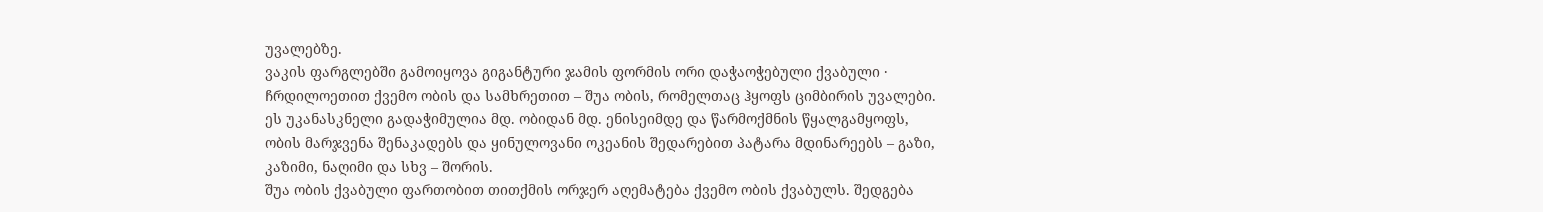უვალებზე.
ვაკის ფარგლებში გამოიყოვა გიგანტური ჯამის ფორმის ორი დაჭაოჭებული ქვაბული · ჩრდილოეთით ქვემო ობის და სამხრეთით – შუა ობის, რომელთაც ჰყოფს ციმბირის უვალები. ეს უკანასკნელი გადაჭიმულია მდ. ობიდან მდ. ენისეიმდე და წარმოქმნის წყალგამყოფს, ობის მარჯვენა შენაკადებს და ყინულოვანი ოკეანის შედარებით პატარა მდინარეებს – გაზი, კაზიმი, ნაღიმი და სხვ – შორის.
შუა ობის ქვაბული ფართობით თითქმის ორჯერ აღემატება ქვემო ობის ქვაბულს. შედგება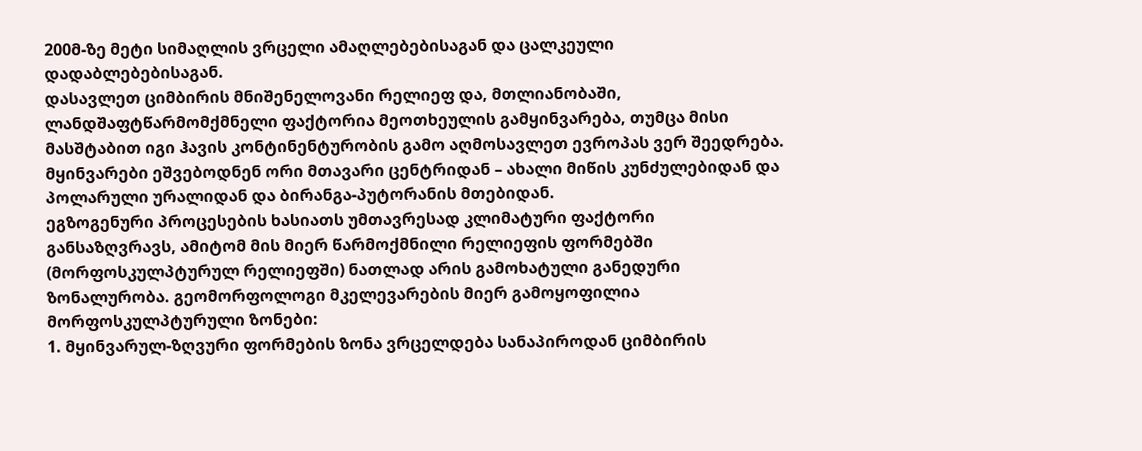200მ-ზე მეტი სიმაღლის ვრცელი ამაღლებებისაგან და ცალკეული დადაბლებებისაგან.
დასავლეთ ციმბირის მნიშენელოვანი რელიეფ და, მთლიანობაში, ლანდშაფტწარმომქმნელი ფაქტორია მეოთხეულის გამყინვარება, თუმცა მისი მასშტაბით იგი ჰავის კონტინენტურობის გამო აღმოსავლეთ ევროპას ვერ შეედრება. მყინვარები ეშვებოდნენ ორი მთავარი ცენტრიდან – ახალი მიწის კუნძულებიდან და პოლარული ურალიდან და ბირანგა-პუტორანის მთებიდან.
ეგზოგენური პროცესების ხასიათს უმთავრესად კლიმატური ფაქტორი განსაზღვრავს, ამიტომ მის მიერ წარმოქმნილი რელიეფის ფორმებში (მორფოსკულპტურულ რელიეფში) ნათლად არის გამოხატული განედური ზონალურობა. გეომორფოლოგი მკელევარების მიერ გამოყოფილია მორფოსკულპტურული ზონები:
1. მყინვარულ-ზღვური ფორმების ზონა ვრცელდება სანაპიროდან ციმბირის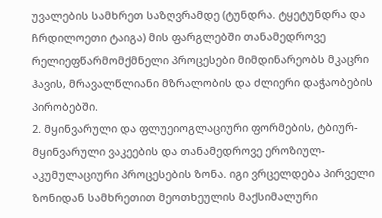უვალების სამხრეთ საზღვრამდე (ტუნდრა. ტყეტუნდრა და ჩრდილოეთი ტაიგა) მის ფარგლებში თანამედროვე რელიეფწარმომქმნელი პროცესები მიმდინარეობს მკაცრი ჰავის, მრავალწლიანი მზრალობის და ძლიერი დაჭაობების პირობებში.
2. მყინვარული და ფლუეიოგლაციური ფორმების, ტბიურ-მყინვარული ვაკეების და თანამედროვე ეროზიულ-აკუმულაციური პროცესების ზონა. იგი ვრცელდება პირველი ზონიდან სამხრეთით მეოთხეულის მაქსიმალური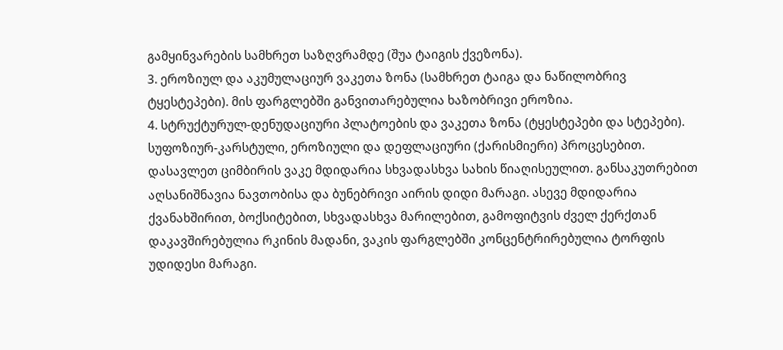გამყინვარების სამხრეთ საზღვრამდე (შუა ტაიგის ქვეზონა).
3. ეროზიულ და აკუმულაციურ ვაკეთა ზონა (სამხრეთ ტაიგა და ნაწილობრივ ტყესტეპები). მის ფარგლებში განვითარებულია ხაზობრივი ეროზია.
4. სტრუქტურულ-დენუდაციური პლატოების და ვაკეთა ზონა (ტყესტეპები და სტეპები). სუფოზიურ-კარსტული, ეროზიული და დეფლაციური (ქარისმიერი) პროცესებით.
დასავლეთ ციმბირის ვაკე მდიდარია სხვადასხვა სახის წიაღისეულით. განსაკუთრებით აღსანიშნავია ნავთობისა და ბუნებრივი აირის დიდი მარაგი. ასევე მდიდარია ქვანახშირით, ბოქსიტებით, სხვადასხვა მარილებით, გამოფიტვის ძველ ქერქთან დაკავშირებულია რკინის მადანი, ვაკის ფარგლებში კონცენტრირებულია ტორფის უდიდესი მარაგი.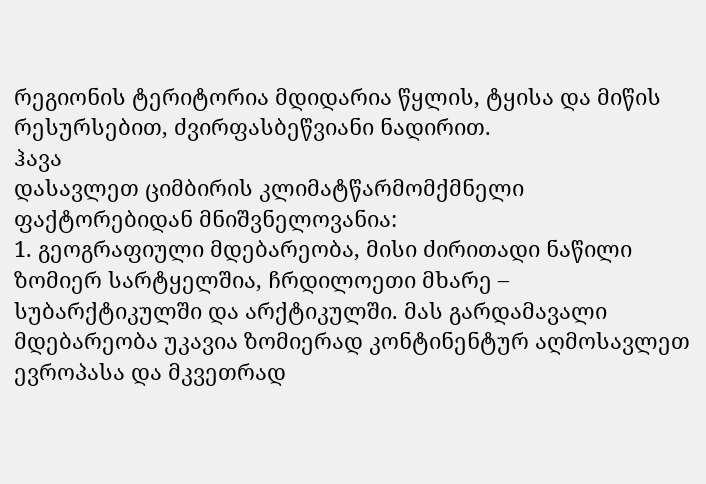რეგიონის ტერიტორია მდიდარია წყლის, ტყისა და მიწის რესურსებით, ძვირფასბეწვიანი ნადირით.
ჰავა
დასავლეთ ციმბირის კლიმატწარმომქმნელი ფაქტორებიდან მნიშვნელოვანია:
1. გეოგრაფიული მდებარეობა, მისი ძირითადი ნაწილი ზომიერ სარტყელშია, ჩრდილოეთი მხარე – სუბარქტიკულში და არქტიკულში. მას გარდამავალი მდებარეობა უკავია ზომიერად კონტინენტურ აღმოსავლეთ ევროპასა და მკვეთრად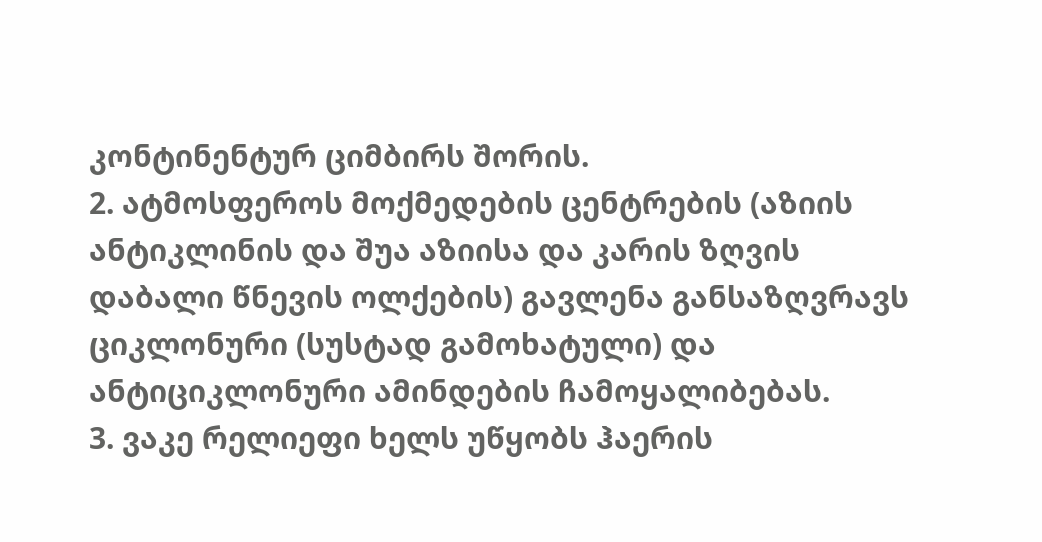კონტინენტურ ციმბირს შორის.
2. ატმოსფეროს მოქმედების ცენტრების (აზიის ანტიკლინის და შუა აზიისა და კარის ზღვის დაბალი წნევის ოლქების) გავლენა განსაზღვრავს ციკლონური (სუსტად გამოხატული) და ანტიციკლონური ამინდების ჩამოყალიბებას.
3. ვაკე რელიეფი ხელს უწყობს ჰაერის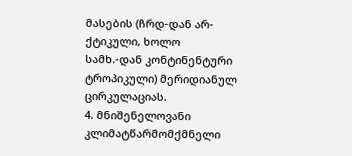მასების (ჩრდ-დან არ- ქტიკული, ხოლო სამხ.-დან კონტინენტური ტროპიკული) მერიდიანულ ცირკულაციას.
4. მნიშენელოვანი კლიმატწარმომქმნელი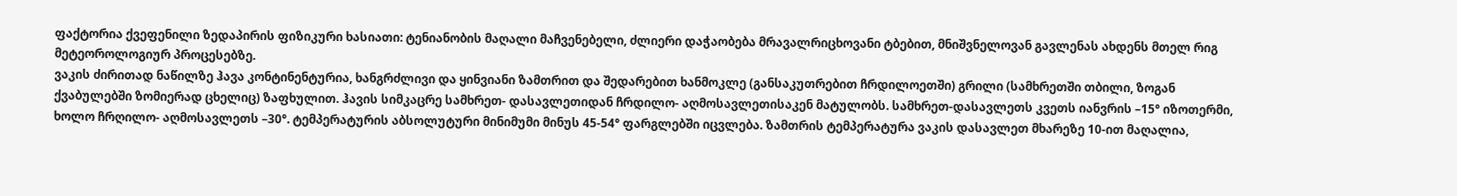ფაქტორია ქვეფენილი ზედაპირის ფიზიკური ხასიათი: ტენიანობის მაღალი მაჩვენებელი, ძლიერი დაჭაობება მრავალრიცხოვანი ტბებით, მნიშვნელოვან გავლენას ახდენს მთელ რიგ მეტეოროლოგიურ პროცესებზე.
ვაკის ძირითად ნაწილზე ჰავა კონტინენტურია, ხანგრძლივი და ყინვიანი ზამთრით და შედარებით ხანმოკლე (განსაკუთრებით ჩრდილოეთში) გრილი (სამხრეთში თბილი, ზოგან ქვაბულებში ზომიერად ცხელიც) ზაფხულით. ჰავის სიმკაცრე სამხრეთ- დასავლეთიდან ჩრდილო- აღმოსავლეთისაკენ მატულობს. სამხრეთ-დასავლეთს კვეთს იანვრის –15° იზოთერმი, ხოლო ჩრღილო- აღმოსავლეთს –30°. ტემპერატურის აბსოლუტური მინიმუმი მინუს 45-54° ფარგლებში იცვლება. ზამთრის ტემპერატურა ვაკის დასავლეთ მხარეზე 10-ით მაღალია,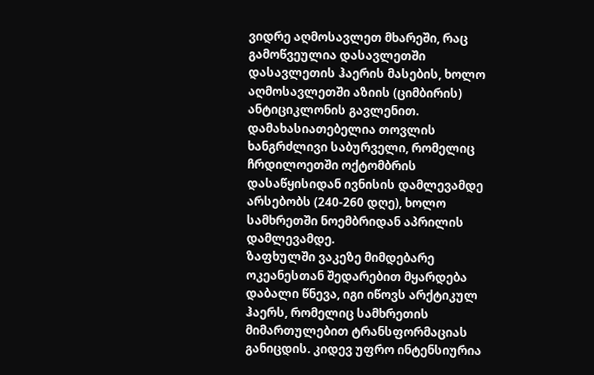ვიდრე აღმოსავლეთ მხარეში, რაც გამოწვეულია დასავლეთში დასავლეთის ჰაერის მასების, ხოლო აღმოსავლეთში აზიის (ციმბირის) ანტიციკლონის გავლენით. დამახასიათებელია თოვლის ხანგრძლივი საბურველი, რომელიც ჩრდილოეთში ოქტომბრის დასაწყისიდან ივნისის დამლევამდე არსებობს (240-260 დღე), ხოლო სამხრეთში ნოემბრიდან აპრილის დამლევამდე.
ზაფხულში ვაკეზე მიმდებარე ოკეანესთან შედარებით მყარდება დაბალი წნევა, იგი იწოვს არქტიკულ ჰაერს, რომელიც სამხრეთის მიმართულებით ტრანსფორმაციას განიცდის. კიდევ უფრო ინტენსიურია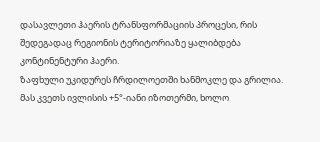დასავლეთი ჰაერის ტრანსფორმაციის პროცესი, რის შედეგადაც რეგიონის ტერიტორიაზე ყალიბდება კონტინენტური ჰაერი.
ზაფხული უკიდურეს ჩრდილოეთში ხანმოკლე და გრილია. მას კვეთს ივლისის +5°-იანი იზოთერმი, ხოლო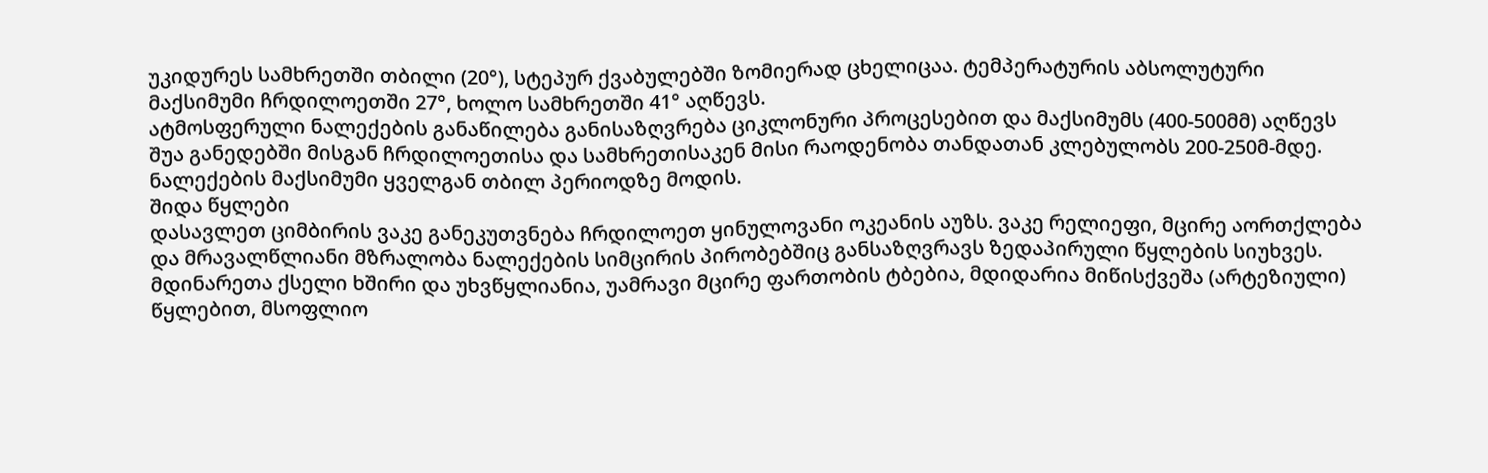უკიდურეს სამხრეთში თბილი (20°), სტეპურ ქვაბულებში ზომიერად ცხელიცაა. ტემპერატურის აბსოლუტური მაქსიმუმი ჩრდილოეთში 27°, ხოლო სამხრეთში 41° აღწევს.
ატმოსფერული ნალექების განაწილება განისაზღვრება ციკლონური პროცესებით და მაქსიმუმს (400-500მმ) აღწევს შუა განედებში მისგან ჩრდილოეთისა და სამხრეთისაკენ მისი რაოდენობა თანდათან კლებულობს 200-250მ-მდე. ნალექების მაქსიმუმი ყველგან თბილ პერიოდზე მოდის.
შიდა წყლები
დასავლეთ ციმბირის ვაკე განეკუთვნება ჩრდილოეთ ყინულოვანი ოკეანის აუზს. ვაკე რელიეფი, მცირე აორთქლება და მრავალწლიანი მზრალობა ნალექების სიმცირის პირობებშიც განსაზღვრავს ზედაპირული წყლების სიუხვეს. მდინარეთა ქსელი ხშირი და უხვწყლიანია, უამრავი მცირე ფართობის ტბებია, მდიდარია მიწისქვეშა (არტეზიული) წყლებით, მსოფლიო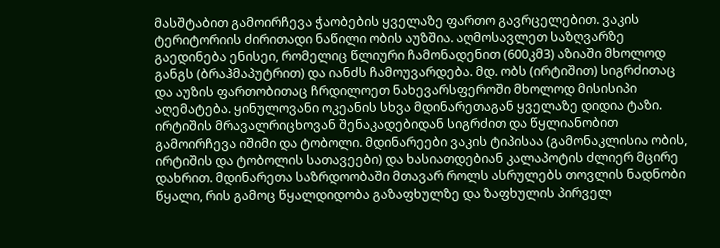მასშტაბით გამოირჩევა ჭაობების ყველაზე ფართო გავრცელებით. ვაკის ტერიტორიის ძირითადი ნაწილი ობის აუზშია. აღმოსავლეთ საზღვარზე გაედინება ენისეი, რომელიც წლიური ჩამონადენით (600კმ3) აზიაში მხოლოდ განგს (ბრაჰმაპუტრით) და იანძს ჩამოუვარდება. მდ. ობს (ირტიშით) სიგრძითაც და აუზის ფართობითაც ჩრდილოეთ ნახევარსფეროში მხოლოდ მისისიპი აღემატება. ყინულოვანი ოკეანის სხვა მდინარეთაგან ყველაზე დიდია ტაზი. ირტიშის მრავალრიცხოვან შენაკადებიდან სიგრძით და წყლიანობით გამოირჩევა იშიმი და ტობოლი. მდინარეები ვაკის ტიპისაა (გამონაკლისია ობის, ირტიშის და ტობოლის სათავეები) და ხასიათდებიან კალაპოტის ძლიერ მცირე დახრით. მდინარეთა საზრდოობაში მთავარ როლს ასრულებს თოვლის ნადნობი წყალი, რის გამოც წყალდიდობა გაზაფხულზე და ზაფხულის პირველ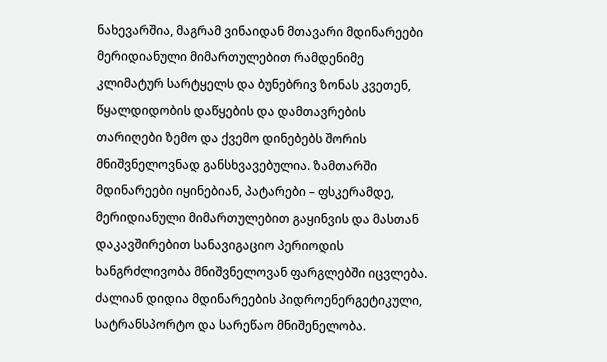ნახევარშია, მაგრამ ვინაიდან მთავარი მდინარეები მერიდიანული მიმართულებით რამდენიმე კლიმატურ სარტყელს და ბუნებრივ ზონას კვეთენ, წყალდიდობის დაწყების და დამთავრების თარიღები ზემო და ქვემო დინებებს შორის მნიშვნელოვნად განსხვავებულია. ზამთარში მდინარეები იყინებიან, პატარები – ფსკერამდე, მერიდიანული მიმართულებით გაყინვის და მასთან დაკავშირებით სანავიგაციო პერიოდის ხანგრძლივობა მნიშვნელოვან ფარგლებში იცვლება.
ძალიან დიდია მდინარეების პიდროენერგეტიკული, სატრანსპორტო და სარეწაო მნიშენელობა.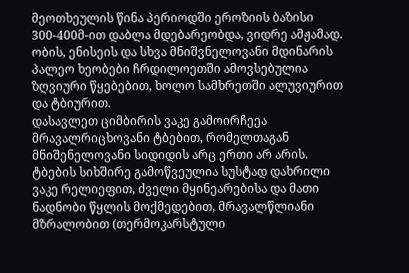მეოთხეულის წინა პერიოდში ეროზიის ბაზისი 300-400მ-ით დაბლა მდებარეობდა, ვიდრე ამჟამად. ობის, ენისეის და სხვა მნიშვნელოვანი მდინარის პალეო ხეობები ჩრდილოეთში ამოვსებულია ზღვიური წყებებით, ხოლო სამხრეთში ალუვიურით და ტბიურით.
დასავლეთ ციმბირის ვაკე გამოირჩეეა მრავალრიცხოვანი ტბებით, რომელთაგან მნიშენელოვანი სიდიდის არც ერთი არ არის. ტბების სიხშირე გამოწვეულია სუსტად დახრილი ვაკე რელიეფით, ძველი მყინეარებისა და მათი ნადნობი წყლის მოქმედებით, მრავალწლიანი მზრალობით (თერმოკარსტული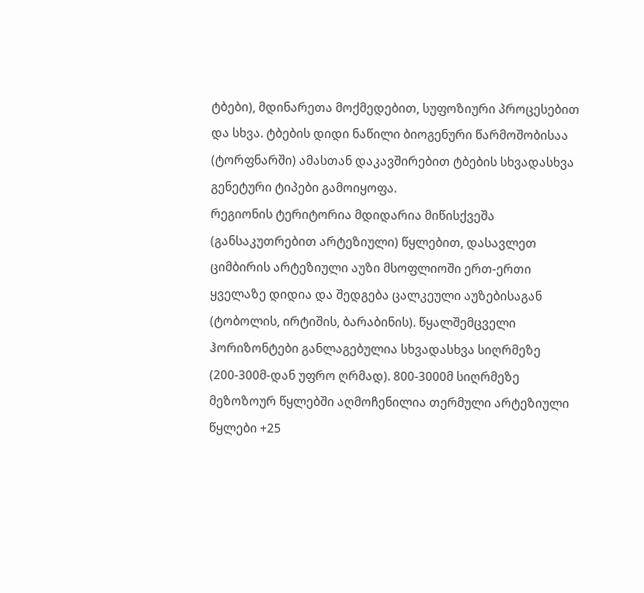ტბები), მდინარეთა მოქმედებით, სუფოზიური პროცესებით და სხვა. ტბების დიდი ნაწილი ბიოგენური წარმოშობისაა (ტორფნარში) ამასთან დაკავშირებით ტბების სხვადასხვა გენეტური ტიპები გამოიყოფა.
რეგიონის ტერიტორია მდიდარია მიწისქვეშა (განსაკუთრებით არტეზიული) წყლებით, დასავლეთ ციმბირის არტეზიული აუზი მსოფლიოში ერთ-ერთი ყველაზე დიდია და შედგება ცალკეული აუზებისაგან (ტობოლის, ირტიშის, ბარაბინის). წყალშემცველი ჰორიზონტები განლაგებულია სხვადასხვა სიღრმეზე (200-300მ-დან უფრო ღრმად). 800-3000მ სიღრმეზე მეზოზოურ წყლებში აღმოჩენილია თერმული არტეზიული წყლები +25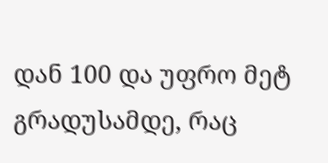დან 100 და უფრო მეტ გრადუსამდე, რაც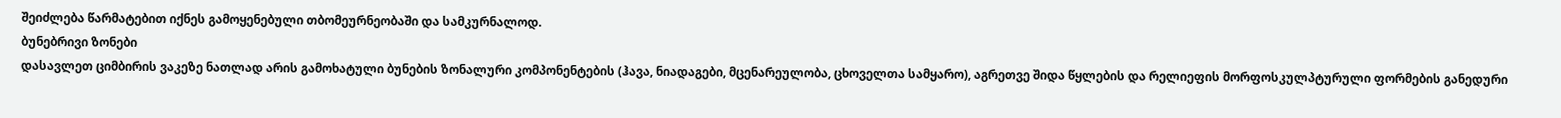შეიძლება წარმატებით იქნეს გამოყენებული თბომეურნეობაში და სამკურნალოდ.
ბუნებრივი ზონები
დასავლეთ ციმბირის ვაკეზე ნათლად არის გამოხატული ბუნების ზონალური კომპონენტების (ჰავა, ნიადაგები, მცენარეულობა, ცხოველთა სამყარო), აგრეთვე შიდა წყლების და რელიეფის მორფოსკულპტურული ფორმების განედური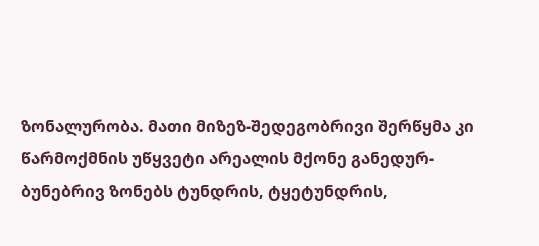ზონალურობა. მათი მიზეზ-შედეგობრივი შერწყმა კი წარმოქმნის უწყვეტი არეალის მქონე განედურ-ბუნებრივ ზონებს ტუნდრის, ტყეტუნდრის,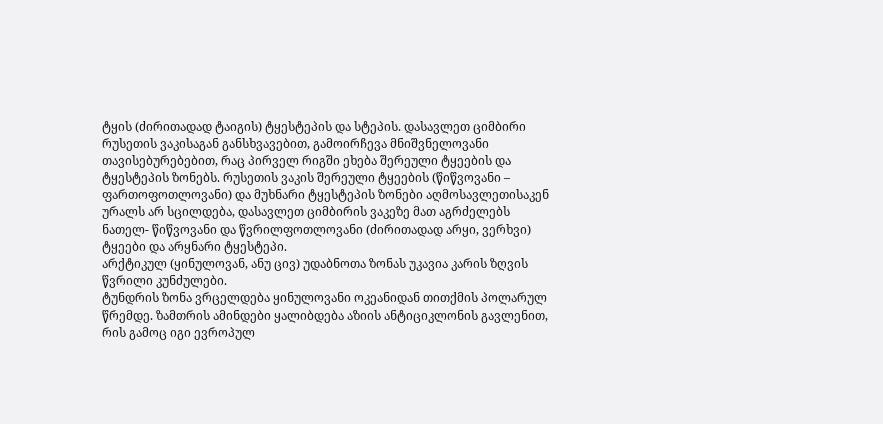ტყის (ძირითადად ტაიგის) ტყესტეპის და სტეპის. დასავლეთ ციმბირი რუსეთის ვაკისაგან განსხვავებით, გამოირჩევა მნიშვნელოვანი თავისებურებებით, რაც პირველ რიგში ეხება შერეული ტყეების და ტყესტეპის ზონებს. რუსეთის ვაკის შერეული ტყეების (წიწვოვანი – ფართოფოთლოვანი) და მუხნარი ტყესტეპის ზონები აღმოსავლეთისაკენ ურალს არ სცილდება, დასავლეთ ციმბირის ვაკეზე მათ აგრძელებს ნათელ- წიწვოვანი და წვრილფოთლოვანი (ძირითადად არყი, ვერხვი) ტყეები და არყნარი ტყესტეპი.
არქტიკულ (ყინულოვან, ანუ ცივ) უდაბნოთა ზონას უკავია კარის ზღვის წვრილი კუნძულები.
ტუნდრის ზონა ვრცელდება ყინულოვანი ოკეანიდან თითქმის პოლარულ წრემდე. ზამთრის ამინდები ყალიბდება აზიის ანტიციკლონის გავლენით, რის გამოც იგი ევროპულ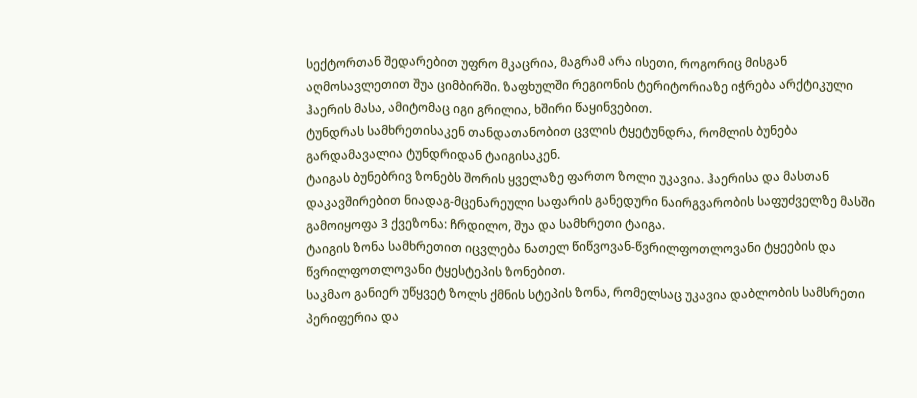სექტორთან შედარებით უფრო მკაცრია, მაგრამ არა ისეთი, როგორიც მისგან აღმოსავლეთით შუა ციმბირში. ზაფხულში რეგიონის ტერიტორიაზე იჭრება არქტიკული ჰაერის მასა, ამიტომაც იგი გრილია, ხშირი წაყინვებით.
ტუნდრას სამხრეთისაკენ თანდათანობით ცვლის ტყეტუნდრა, რომლის ბუნება გარდამავალია ტუნდრიდან ტაიგისაკენ.
ტაიგას ბუნებრივ ზონებს შორის ყველაზე ფართო ზოლი უკავია. ჰაერისა და მასთან დაკავშირებით ნიადაგ-მცენარეული საფარის განედური ნაირგვარობის საფუძველზე მასში გამოიყოფა 3 ქვეზონა: ჩრდილო, შუა და სამხრეთი ტაიგა.
ტაიგის ზონა სამხრეთით იცვლება ნათელ წიწვოვან-წვრილფოთლოვანი ტყეების და წვრილფოთლოვანი ტყესტეპის ზონებით.
საკმაო განიერ უწყვეტ ზოლს ქმნის სტეპის ზონა, რომელსაც უკავია დაბლობის სამსრეთი პერიფერია და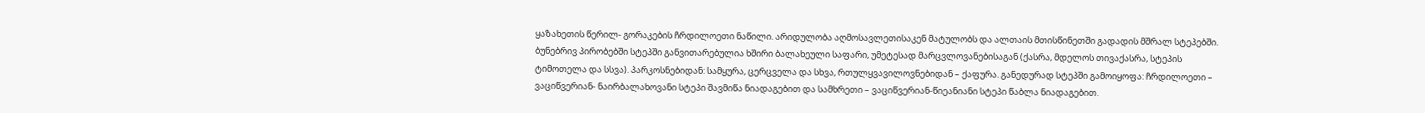ყაზახეთის წერილ- გორაკების ჩრდილოეთი ნაწილი. არიდულობა აღმოსავლეთისაკენ მატულობს და ალთაის მთისწინეთში გადადის მშრალ სტეპებში.
ბუნებრივ პირობებში სტეპში განვითარებულია ხშირი ბალახეული საფარი, უმეტესად მარცვლოვანებისაგან (ქასრა, მდელოს თივაქასრა, სტეპის ტიმოთელა და სსვა). პარკოსნებიდან: სამყურა, ცერცველა და სხვა, რთულყვავილოვნებიდან – ქაფურა. განედურად სტეპში გამოიყოფა: ჩრდილოეთი – ვაციწვერიან- ნაირბალახოვანი სტეპი შავმიწა ნიადაგებით და სამხრეთი – ვაციწვერიან-წიეანიანი სტეპი წაბლა ნიადაგებით.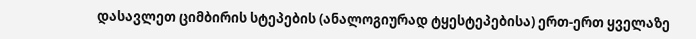დასავლეთ ციმბირის სტეპების (ანალოგიურად ტყესტეპებისა) ერთ-ერთ ყველაზე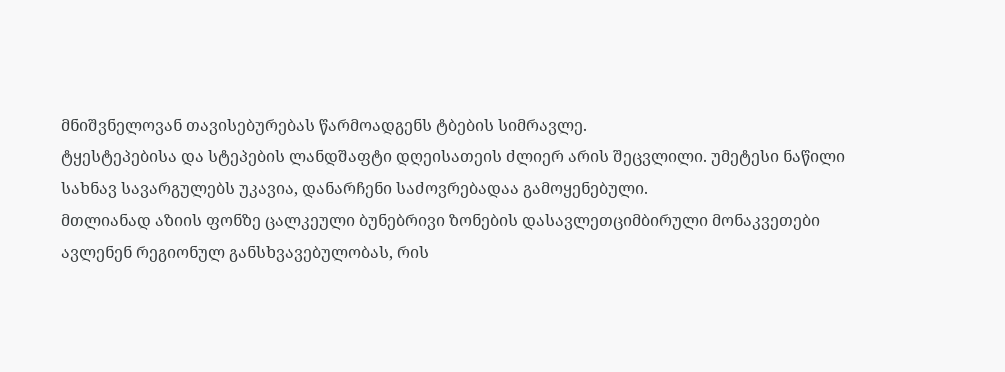მნიშვნელოვან თავისებურებას წარმოადგენს ტბების სიმრავლე.
ტყესტეპებისა და სტეპების ლანდშაფტი დღეისათეის ძლიერ არის შეცვლილი. უმეტესი ნაწილი სახნავ სავარგულებს უკავია, დანარჩენი საძოვრებადაა გამოყენებული.
მთლიანად აზიის ფონზე ცალკეული ბუნებრივი ზონების დასავლეთციმბირული მონაკვეთები ავლენენ რეგიონულ განსხვავებულობას, რის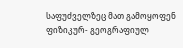საფუძველზეც მათ გამოყოფენ ფიზიკურ- გეოგრაფიულ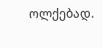ოლქებად.